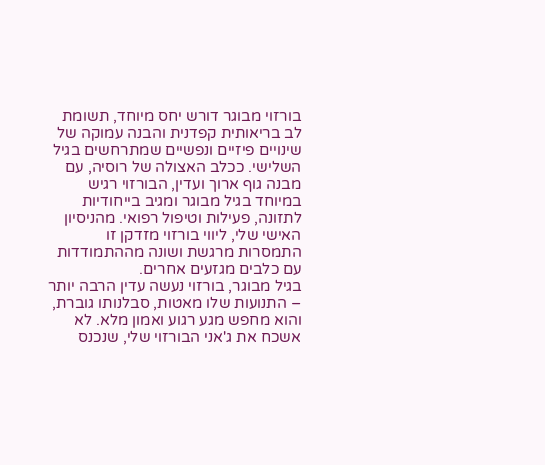בורזוי מבוגר דורש יחס מיוחד, תשומת לב בריאותית קפדנית והבנה עמוקה של שינויים פיזיים ונפשיים שמתרחשים בגיל השלישי. ככלב האצולה של רוסיה, עם מבנה גוף ארוך ועדין, הבורזוי רגיש במיוחד בגיל מבוגר ומגיב בייחודיות לתזונה, פעילות וטיפול רפואי. מהניסיון האישי שלי, ליווי בורזוי מזדקן זו התמסרות מרגשת ושונה מההתמודדות עם כלבים מגזעים אחרים.
בגיל מבוגר, בורזוי נעשה עדין הרבה יותר – התנועות שלו מאטות, סבלנותו גוברת, והוא מחפש מגע רגוע ואמון מלא. לא אשכח את ג'אני הבורזוי שלי, שנכנס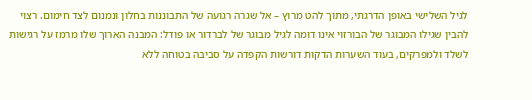לגיל השלישי באופן הדרגתי, מתוך להט מרוץ – אל שגרה רגועה של התבוננות בחלון ונמנום לצד חימום. רצוי להבין שגילו המבוגר של הבורזוי אינו דומה לגיל מבוגר של לברדור או פודל: המבנה הארוך שלו מרמז על רגישות לשלד ולמפרקים, בעוד השערות הדקות דורשות הקפדה על סביבה בטוחה ללא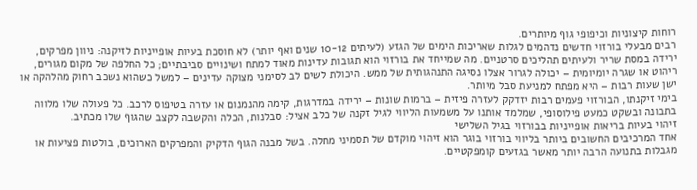רוחות קיצוניות וכיפופי גוף מיותרים.
רבים מבעלי בורזוי חדשים נדהמים לגלות שאריכות הימים של הגזע (לעיתים 10-12 שנים ואף יותר) לא חוסכת בעיות אופייניות לזיקנה: ניוון מפרקים, ירידה במסת שריר ולעיתים תהליכים סרטניים. מה שמייחד את בורזוי הוא תגובות עדינות מאוד למתח ושינויים סביבתיים; כל החלפה של מקום מגורים, ריהוט או שגרה יומיומית – יכולה לגרור אצלו נסיגה התנהגותית של ממש. היכולת לשים לב לסימני מצוקה עדינים – למשל כשהוא נשכב רחוק מהלהקה או ישן שעות רבות – היא מפתח למניעת סבל מיותר.
בימי זיקנתו, הבורזוי פעמים רבות יזדקק לעזרה פיזית – ברמות שונות – ירידה במדרגות, קימה מהנמנום או עזרה בטיפוס לרכב. כל פעולה שלו מלווה בתבונה ובשקט כמעט פילוסופי, שמלמד אותנו על משמעות הליווי לגיל זקנה של כלב אציל: סבלנות, הכלה והקשבה לקצב שהגוף שלו מכתיב.
זיהוי בעיות בריאות אופייניות בבורזוי בגיל השלישי
אחד המרכיבים החשובים ביותר בליווי בורזוי בוגר הוא זיהוי מוקדם של תסמיני מחלה. בשל מבנה הגוף הדקיק והמפרקים הארוכים, בולטות פציעות או מגבלות בתנועה הרבה יותר מאשר בגזעים קומפקטיים.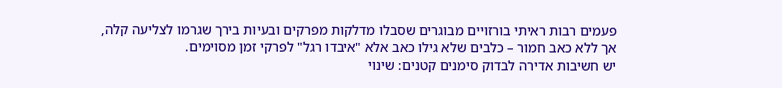פעמים רבות ראיתי בורזויים מבוגרים שסבלו מדלקות מפרקים ובעיות בירך שגרמו לצליעה קלה, אך ללא כאב חמור – כלבים שלא גילו כאב אלא "איבדו רגל" לפרקי זמן מסוימים.
יש חשיבות אדירה לבדוק סימנים קטנים: שינוי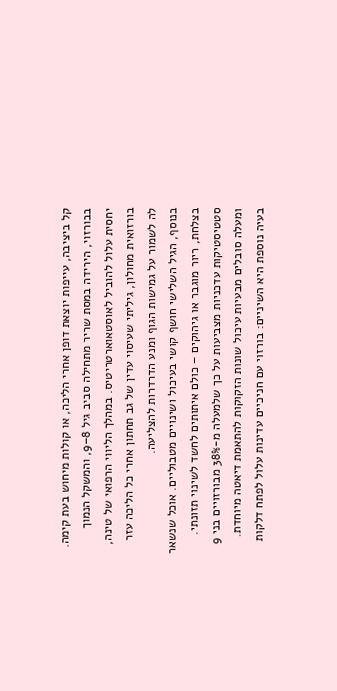קל ביציבה, עייפות יוצאת דופן אחרי הליכה, או קולות מיחוש בעת קימה. בבורזוי, הירידה במסת שריר מתחילה סביב גיל 8–9, והמשקל הנמוך יחסית עלול להוביל לאוסטאוארטריטיס. במהלך הליווי הרפואי של טינה, בורזואית מחולון, גיליתי שעיסוי עדין של גב תחתון אחרי כל הליכה עזר לה לשמור על גמישות הגוף ומנע הדרדרות להצליעה.
בנוסף, הגיל השלישי חושף קושי בעיכול ושינויים מטבוליים. אוכל שנשאר בצלחת, ריור מוגבר או גיהוקים – כולם איתותים לחשד לשינוי תזונתי. סטטיסטיקות עדכניות מצביעות על כך שלמעלה מ-38% מבורזויים בני 9 ומעלה סובלים מבעיות עיכול שונות הזקוקות להתאמת דיאטה מיוחדת.
בעיה נוספת היא השיניים: בורזוי עם חניכיים עדינות עלול לפתח דלקות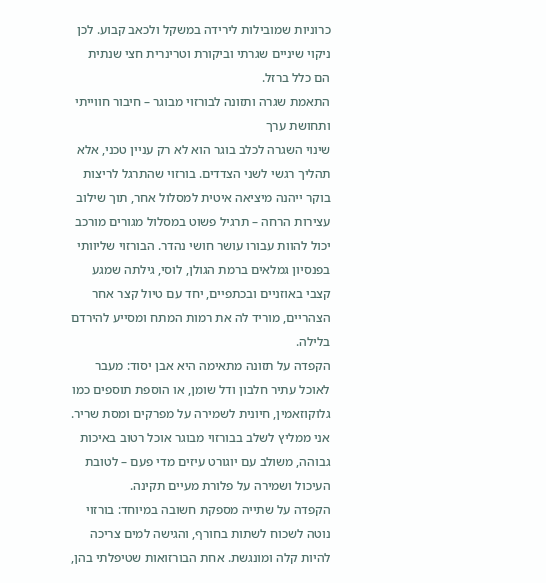כרוניות שמובילות לירידה במשקל ולכאב קבוע. לכן ניקוי שיניים שגרתי וביקורת וטרינרית חצי שנתית הם כלל ברזל.
התאמת שגרה ותזונה לבורזוי מבוגר – חיבור חווייתי ותחושת ערך
שינוי השגרה לכלב בוגר הוא לא רק עניין טכני, אלא תהליך רגשי לשני הצדדים. בורזוי שהתרגל לריצות בוקר ייהנה מיציאה איטית למסלול אחר, תוך שילוב עצירות הרחה – תרגיל פשוט במסלול מגורים מורכב יכול להוות עבורו עושר חושי נהדר. הבורזוי שליוותי בפנסיון גמלאים ברמת הגולן, לוסי, גילתה שמגע קצבי באוזניים ובכתפיים, יחד עם טיול קצר אחר הצהריים, מוריד לה את רמות המתח ומסייע להירדם בלילה.
הקפדה על תזונה מתאימה היא אבן יסוד: מעבר לאוכל עתיר חלבון ודל שומן, או הוספת תוספים כמו גלוקוזאמין, חיונית לשמירה על מפרקים ומסת שריר. אני ממליץ לשלב בבורזוי מבוגר אוכל רטוב באיכות גבוהה, משולב עם יוגורט עיזים מדי פעם – לטובת העיכול ושמירה על פלורת מעיים תקינה.
הקפדה על שתייה מספקת חשובה במיוחד: בורזוי נוטה לשכוח לשתות בחורף, והגישה למים צריכה להיות קלה ומונגשת. אחת הבורזואות שטיפלתי בהן,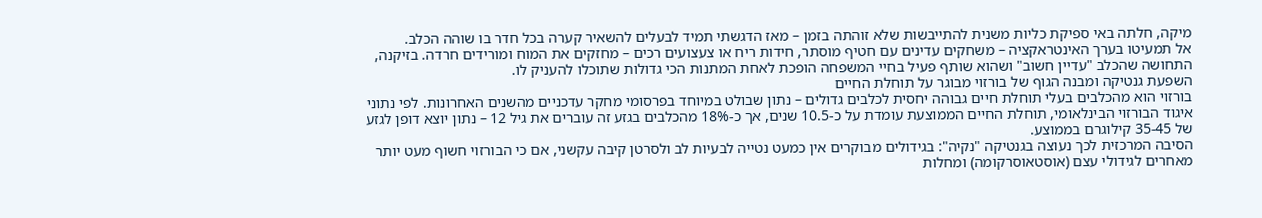מיקה, חלתה באי ספיקת כליות משנית להתייבשות שלא זוהתה בזמן – מאז הדגשתי תמיד לבעלים להשאיר קערה בכל חדר בו שוהה הכלב.
אל תמעיטו בערך האינטראקציה – משחקים עדינים עם חטיף מוסתר, חידות ריח או צעצועים רכים – מחזקים את המוח ומורידים חרדה. בזיקנה, התחושה שהכלב "עדיין חשוב" ושהוא שותף פעיל בחיי המשפחה הופכת לאחת המתנות הכי גדולות שתוכלו להעניק לו.
השפעת גנטיקה ומבנה הגוף של בורזוי מבוגר על תוחלת החיים
בורזוי הוא מהכלבים בעלי תוחלת חיים גבוהה יחסית לכלבים גדולים – נתון שבולט במיוחד בפרסומי מחקר עדכניים מהשנים האחרונות. לפי נתוני איגוד הבורזוי הבינלאומי, תוחלת החיים הממוצעת עומדת על כ-10.5 שנים, אך כ-18% מהכלבים בגזע זה עוברים את גיל 12 – נתון יוצא דופן לגזע של 35-45 קילוגרם בממוצע.
הסיבה המרכזית לכך נעוצה בגנטיקה "נקיה": בגידולים מבוקרים אין כמעט נטייה לבעיות לב ולסרטן קיבה עקשני, אם כי הבורזוי חשוף מעט יותר מאחרים לגידולי עצם (אוסטאוסרקומה) ומחלות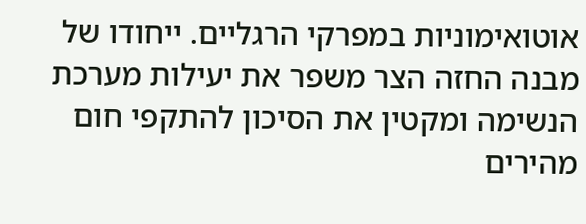אוטואימוניות במפרקי הרגליים. ייחודו של מבנה החזה הצר משפר את יעילות מערכת הנשימה ומקטין את הסיכון להתקפי חום מהירים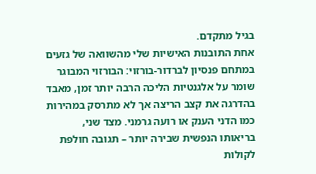בגיל מתקדם.
אחת התובנות האישיות שלי מהשוואה של גזעים במתחם פנסיון לברדור-בורזוי: הבורזוי המבוגר שומר על אלגנטיות הליכה הרבה יותר זמן, מאבד בהדרגה את קצב הריצה אך לא מתרסק במהירות כמו הדני הענק או רועה גרמני. מצד שני, בריאותו הנפשית שבירה יותר – תגובה חולפת לקולות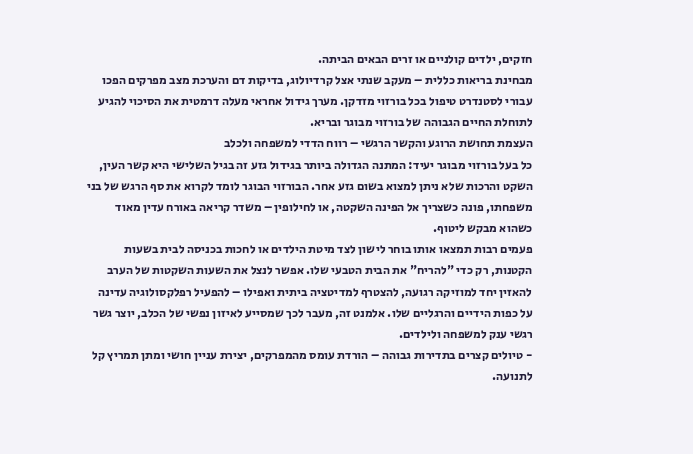חזקים, ילדים קולניים או זרים הבאים הביתה.
מבחינת בריאות כללית – מעקב שנתי אצל קרדיולוג, בדיקות דם והערכת מצב מפרקים הפכו עבורי לסטנדרט טיפול בכל בורזוי מזדקן. מערך גידול אחראי מעלה דרמטית את הסיכוי להגיע לתוחלת החיים הגבוהה של בורזוי מבוגר ובריא.
העצמת תחושת הרוגע והקשר הרגשי – רווח הדדי למשפחה ולכלב
כל בעל בורזוי מבוגר יעיד: המתנה הגדולה ביותר בגידול גזע זה בגיל השלישי היא קשר העין, השקט והרכות שלא ניתן למצוא בשום גזע אחר. הבורזוי הבוגר לומד לקרוא את סף הרגש של בני משפחתו, פונה כשצריך אל הפינה השקטה, או לחילופין – משדר קריאה באורח עדין מאוד כשהוא מבקש ליטוף.
פעמים רבות תמצאו אותו בוחר לישון לצד מיטת הילדים או לחכות בכניסה לבית בשעות הקטנות, רק כדי "להריח" את הבית הטבעי שלו. אפשר לנצל את השעות השקטות של הערב להאזין יחד למוזיקה רגועה, להצטרף למדיטציה ביתית ואפילו – להפעיל רפלקסולוגיה עדינה על כפות הידיים והרגליים שלו. אלמנט זה, מעבר לכך שמסייע לאיזון נפשי של הכלב, יוצר גשר רגשי ענק למשפחה ולילדים.
- טיולים קצרים בתדירות גבוהה – הורדת עומס מהמפרקים, יצירת עניין חושי ומתן תמריץ קל לתנועה.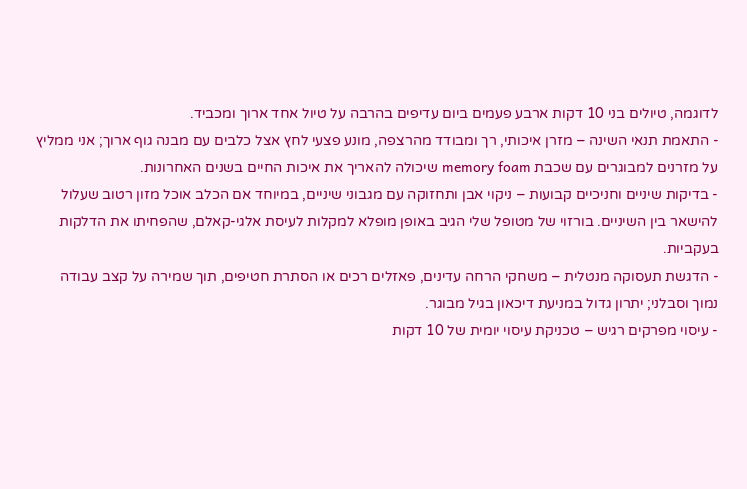לדוגמה, טיולים בני 10 דקות ארבע פעמים ביום עדיפים בהרבה על טיול אחד ארוך ומכביד.
- התאמת תנאי השינה – מזרן איכותי, רך ומבודד מהרצפה, מונע פצעי לחץ אצל כלבים עם מבנה גוף ארוך; אני ממליץ על מזרנים למבוגרים עם שכבת memory foam שיכולה להאריך את איכות החיים בשנים האחרונות.
- בדיקות שיניים וחניכיים קבועות – ניקוי אבן ותחזוקה עם מגבוני שיניים, במיוחד אם הכלב אוכל מזון רטוב שעלול להישאר בין השיניים. בורזוי של מטופל שלי הגיב באופן מופלא למקלות לעיסת אלגי-קאלם, שהפחיתו את הדלקות בעקביות.
- הדגשת תעסוקה מנטלית – משחקי הרחה עדינים, פאזלים רכים או הסתרת חטיפים, תוך שמירה על קצב עבודה נמוך וסבלני; יתרון גדול במניעת דיכאון בגיל מבוגר.
- עיסוי מפרקים רגיש – טכניקת עיסוי יומית של 10 דקות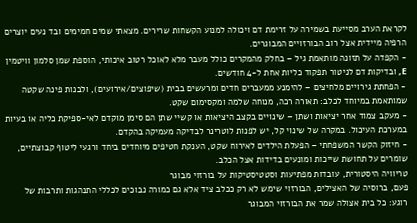לקראת הערב מסייעת בשמירה על זרימת דם ויכולה למנוע הקשחות שרירים. מצאתי שמים חמימים ובד נעים יוצרים הרפיה מיידית אצל רוב הבורזויים המבוגרים.
- הקפדה על תזונה מותאמת גיל – בחלק מהמקרים כולל מעבר מלא לאוכל רטוב איכותי, הוספת שמן סלמון וויטמין E, ובדיקות דם לניטור תפקוד כליות אחת ל-4 חודשים.
- הפחתת גירויים מלחיצים – להימנע ממעברים חדים ומרעשים בבית (שיפוצים/אירועים), ולבנות פינה שקטה שמותאמת במיוחד לכלב: תאורה רכה, מנוחה שלמה ומקסימום שקט.
- מעקב צמוד אחר יציאות ושתן – שינויים בקצב היציאות או קשיי שתן הם סימן מוקדם לאי-ספיקת כליה או בעיות במערכת העיכול. במקרה של שינוי קל, יש לפנות לוטרינר לבדיקה מעמיקה בהקדם.
- חיזוק הקשר המשפחתי – הפעלת הילדים לאירוח שקט, הענקת חטיפים מיוחדים ביחד ורגעי ליטוף קבוצתיים, שומרים על תחושת שייכות ומונעים בדידות אצל הכלב.
טריוויה היסטורית, עובדות מפתיעות וסטטיסטיקות על בורזוי מבוגר
פעם, ברוסיה של האצילים, הבורזוי שימש לא רק ככלב ציד אלא גם כמורה נבוכים לכללי התנהגות ותרבות של רוגע: כל בית אצולה שמר את הבורזוי המבוגר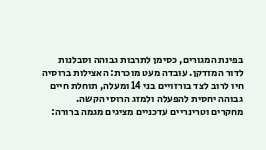בפינת המגורים, כסימן לתרבות גבוהה וסבלנות לדור המזדקן. עובדה מעט מוכרת: האצילות ברוסיה חיו לרוב לצד בורזויים בני 14 ומעלה, תוחלת חיים גבוהה יחסית להפעלה ולמזג הרוסי הקשה.
מחקרים וטרינריים עדכניים מציגים מגמה ברורה: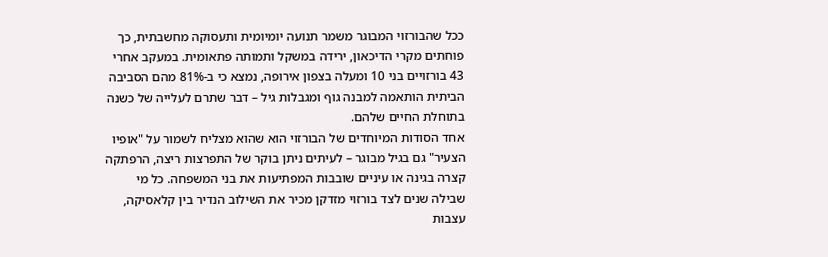ככל שהבורזוי המבוגר משמר תנועה יומיומית ותעסוקה מחשבתית, כך פוחתים מקרי הדיכאון, ירידה במשקל ותמותה פתאומית. במעקב אחרי 43 בורזויים בני 10 ומעלה בצפון אירופה, נמצא כי ב-81% מהם הסביבה הביתית הותאמה למבנה גוף ומגבלות גיל – דבר שתרם לעלייה של כשנה בתוחלת החיים שלהם.
אחד הסודות המיוחדים של הבורזוי הוא שהוא מצליח לשמור על "אופיו הצעיר" גם בגיל מבוגר – לעיתים ניתן בוקר של התפרצות ריצה, הרפתקה קצרה בגינה או עיניים שובבות המפתיעות את בני המשפחה. כל מי שבילה שנים לצד בורזוי מזדקן מכיר את השילוב הנדיר בין קלאסיקה, עצבות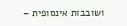ושובבות אינסופית –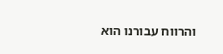והרווח עבורנו הוא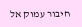חיבור עמוק אל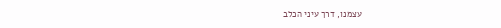עצמנו, דרך עיני הכלב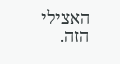האצילי הזה.